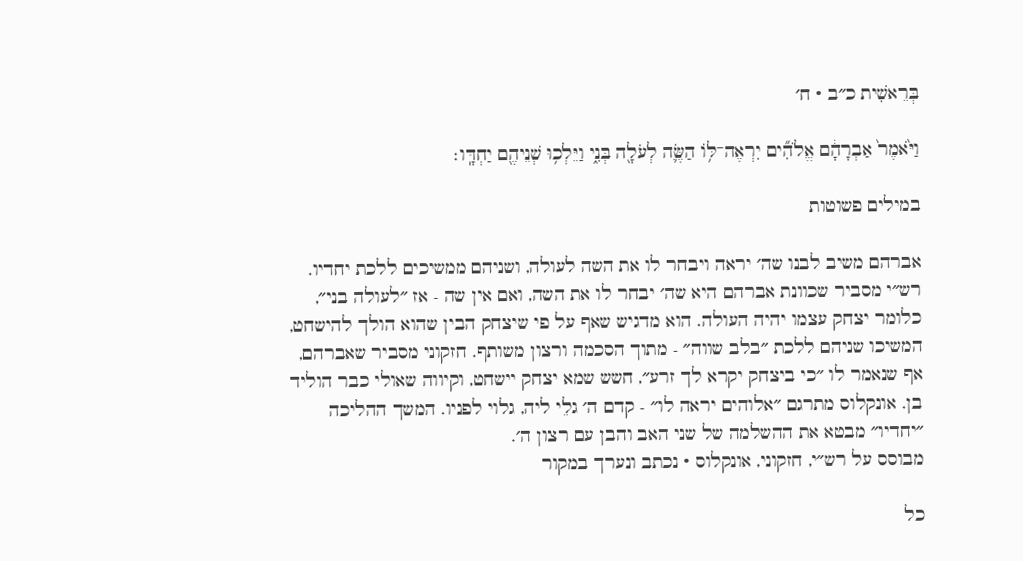בְּרֵאשִׁית כ״ב · ח׳

וַיֹּ֙אמֶר֙ אַבְרָהָ֔ם אֱלֹהִ֞ים יִרְאֶה־לּ֥וֹ הַשֶּׂ֛ה לְעֹלָ֖ה בְּנִ֑י וַיֵּלְכ֥וּ שְׁנֵיהֶ֖ם יַחְדָּֽו׃

במילים פשוטות

אברהם משיב לבנו שה׳ יראה ויבחר לו את השה לעולה, ושניהם ממשיכים ללכת יחדיו. רש״י מסביר שכוונת אברהם היא שה׳ יבחר לו את השה, ואם אין שה - אז ״לעולה בני״, כלומר יצחק עצמו יהיה העולה. הוא מדגיש שאף על פי שיצחק הבין שהוא הולך להישחט, המשיכו שניהם ללכת ״בלב שווה״ - מתוך הסכמה ורצון משותף. חזקוני מסביר שאברהם, אף שנאמר לו ״כי ביצחק יקרא לך זרע״, חשש שמא יצחק יישחט, וקיווה שאולי כבר הוליד בן. אונקלוס מתרגם ״אלוהים יראה לו״ - קדם ה׳ גלֵי ליה, גלוי לפניו. המשך ההליכה ״יחדיו״ מבטא את ההשלמה של שני האב והבן עם רצון ה׳.
מבוסס על רש״י, חזקוני, אונקלוס · נכתב ונערך במקור

כל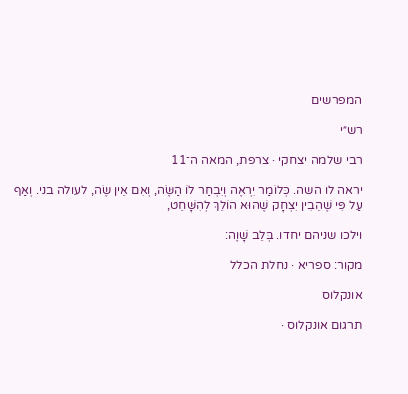המפרשים

רש״י

רבי שלמה יצחקי · צרפת, המאה ה־11

יראה לו השה. כְּלוֹמַר יִרְאֶה וְיִבְחַר לוֹ הַשֶּׂה, וְאִם אֵין שֶׂה, לעולה בני. וְאַף עַל פִּי שֶׁהֵבִין יִצְחָק שֶׁהוּא הוֹלֵךְ לְהִשָּׁחֵט,

וילכו שניהם יחדו. בְּלֵב שָׁוֶה:

מקור: ספריא · נחלת הכלל

אונקלוס

תרגום אונקלוס ·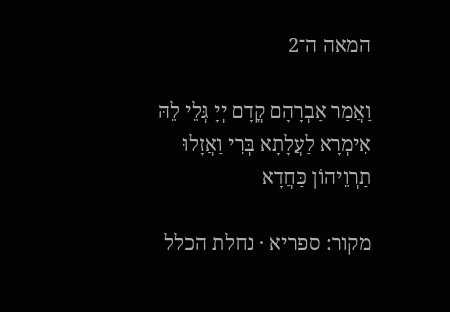המאה ה־2

וַאֲמַר אַבְרָהָם קֳדָם יְיָ גְּלֵי לֵהּ אִימְרָא לַעֲלָתָא בְּרִי וַאֲזָלוּ תַרְוֵיהוֹן כַּחֲדָא

מקור: ספריא · נחלת הכלל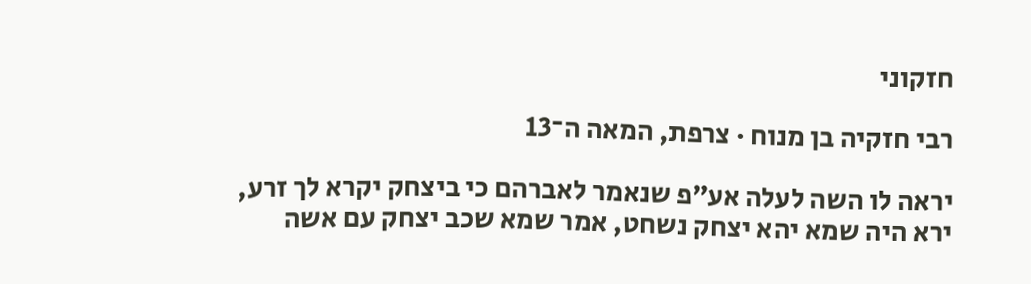חזקוני

רבי חזקיה בן מנוח · צרפת, המאה ה־13

יראה לו השה לעלה אע״פ שנאמר לאברהם כי ביצחק יקרא לך זרע, ירא היה שמא יהא יצחק נשחט, אמר שמא שכב יצחק עם אשה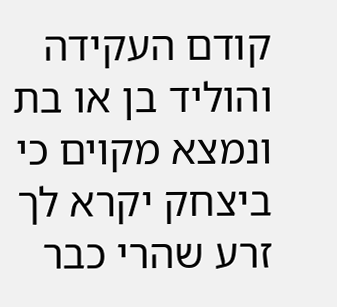קודם העקידה והוליד בן או בת ונמצא מקוים כי ביצחק יקרא לך זרע שהרי כבר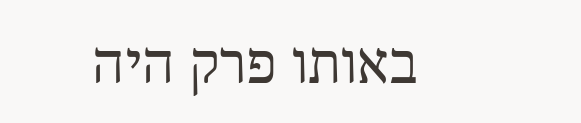באותו פרק היה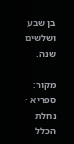בן שבע ושלשים שנה.

מקור: ספריא · נחלת הכלל